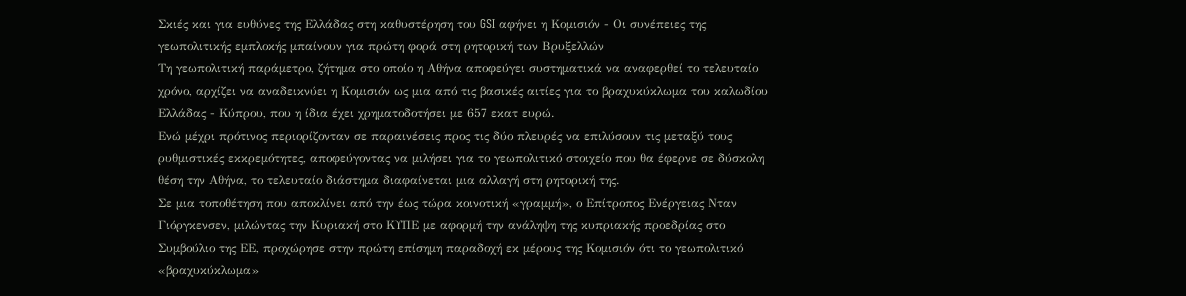Σκιές και για ευθύνες της Ελλάδας στη καθυστέρηση του GSI αφήνει η Κομισιόν - Οι συνέπειες της γεωπολιτικής εμπλοκής μπαίνουν για πρώτη φορά στη ρητορική των Βρυξελλών
Τη γεωπολιτική παράμετρο, ζήτημα στο οποίο η Αθήνα αποφεύγει συστηματικά να αναφερθεί το τελευταίο χρόνο, αρχίζει να αναδεικνύει η Κομισιόν ως μια από τις βασικές αιτίες για το βραχυκύκλωμα του καλωδίου Ελλάδας - Κύπρου, που η ίδια έχει χρηματοδοτήσει με 657 εκατ ευρώ.
Ενώ μέχρι πρότινος περιορίζονταν σε παραινέσεις προς τις δύο πλευρές να επιλύσουν τις μεταξύ τους ρυθμιστικές εκκρεμότητες, αποφεύγοντας να μιλήσει για το γεωπολιτικό στοιχείο που θα έφερνε σε δύσκολη θέση την Αθήνα, το τελευταίο διάστημα διαφαίνεται μια αλλαγή στη ρητορική της.
Σε μια τοποθέτηση που αποκλίνει από την έως τώρα κοινοτική «γραμμή», ο Επίτροπος Ενέργειας Νταν Γιόργκενσεν, μιλώντας την Κυριακή στο ΚΥΠΕ με αφορμή την ανάληψη της κυπριακής προεδρίας στο Συμβούλιο της ΕΕ, προχώρησε στην πρώτη επίσημη παραδοχή εκ μέρους της Κομισιόν ότι το γεωπολιτικό «βραχυκύκλωμα»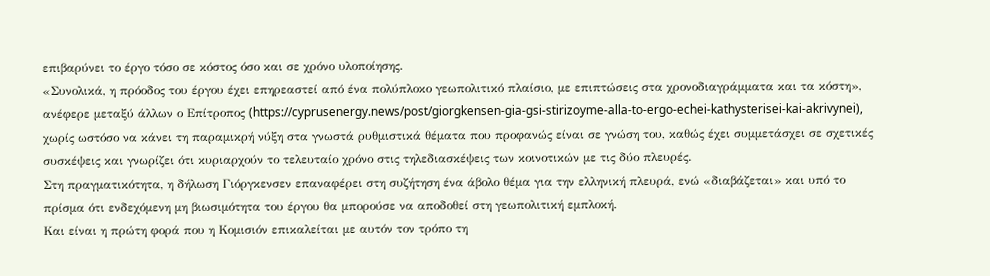επιβαρύνει το έργο τόσο σε κόστος όσο και σε χρόνο υλοποίησης.
«Συνολικά, η πρόοδος του έργου έχει επηρεαστεί από ένα πολύπλοκο γεωπολιτικό πλαίσιο, με επιπτώσεις στα χρονοδιαγράμματα και τα κόστη», ανέφερε μεταξύ άλλων ο Επίτροπος (https://cyprusenergy.news/post/giorgkensen-gia-gsi-stirizoyme-alla-to-ergo-echei-kathysterisei-kai-akrivynei), χωρίς ωστόσο να κάνει τη παραμικρή νύξη στα γνωστά ρυθμιστικά θέματα που προφανώς είναι σε γνώση του, καθώς έχει συμμετάσχει σε σχετικές συσκέψεις και γνωρίζει ότι κυριαρχούν το τελευταίο χρόνο στις τηλεδιασκέψεις των κοινοτικών με τις δύο πλευρές.
Στη πραγματικότητα, η δήλωση Γιόργκενσεν επαναφέρει στη συζήτηση ένα άβολο θέμα για την ελληνική πλευρά, ενώ «διαβάζεται» και υπό το πρίσμα ότι ενδεχόμενη μη βιωσιμότητα του έργου θα μπορούσε να αποδοθεί στη γεωπολιτική εμπλοκή.
Και είναι η πρώτη φορά που η Κομισιόν επικαλείται με αυτόν τον τρόπο τη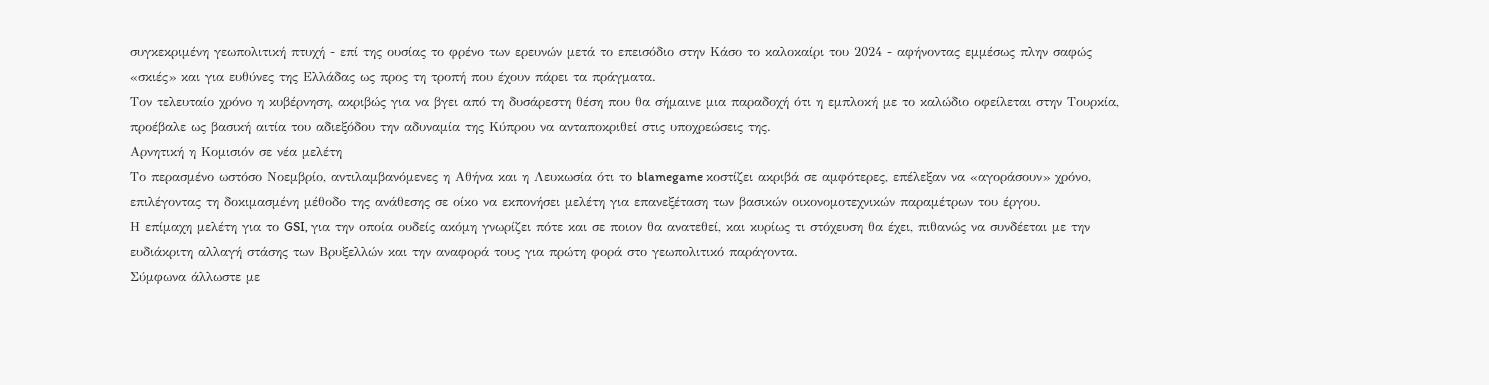συγκεκριμένη γεωπολιτική πτυχή - επί της ουσίας το φρένο των ερευνών μετά το επεισόδιο στην Κάσο το καλοκαίρι του 2024 - αφήνοντας εμμέσως πλην σαφώς «σκιές» και για ευθύνες της Ελλάδας ως προς τη τροπή που έχουν πάρει τα πράγματα.
Τον τελευταίο χρόνο η κυβέρνηση, ακριβώς για να βγει από τη δυσάρεστη θέση που θα σήμαινε μια παραδοχή ότι η εμπλοκή με το καλώδιο οφείλεται στην Τουρκία, προέβαλε ως βασική αιτία του αδιεξόδου την αδυναμία της Κύπρου να ανταποκριθεί στις υποχρεώσεις της.
Αρνητική η Κομισιόν σε νέα μελέτη
Το περασμένο ωστόσο Νοεμβρίο, αντιλαμβανόμενες η Αθήνα και η Λευκωσία ότι το blamegame κοστίζει ακριβά σε αμφότερες, επέλεξαν να «αγοράσουν» χρόνο, επιλέγοντας τη δοκιμασμένη μέθοδο της ανάθεσης σε οίκο να εκπονήσει μελέτη για επανεξέταση των βασικών οικονομοτεχνικών παραμέτρων του έργου.
Η επίμαχη μελέτη για το GSI, για την οποία ουδείς ακόμη γνωρίζει πότε και σε ποιον θα ανατεθεί, και κυρίως τι στόχευση θα έχει, πιθανώς να συνδέεται με την ευδιάκριτη αλλαγή στάσης των Βρυξελλών και την αναφορά τους για πρώτη φορά στο γεωπολιτικό παράγοντα.
Σύμφωνα άλλωστε με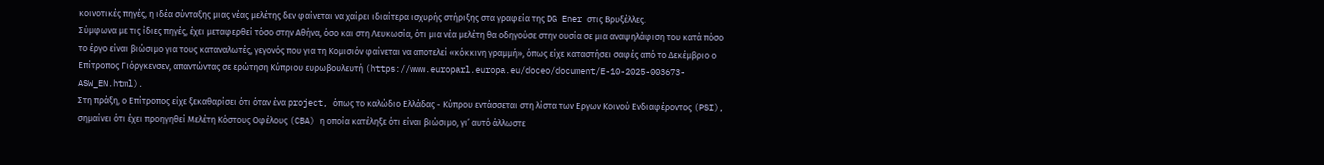κοινοτικές πηγές, η ιδέα σύνταξης μιας νέας μελέτης δεν φαίνεται να χαίρει ιδιαίτερα ισχυρής στήριξης στα γραφεία της DG Ener στις Βρυξέλλες.
Σύμφωνα με τις ίδιες πηγές, έχει μεταφερθεί τόσο στην Αθήνα, όσο και στη Λευκωσία, ότι μια νέα μελέτη θα οδηγούσε στην ουσία σε μια αναψηλάφιση του κατά πόσο το έργο είναι βιώσιμο για τους καταναλωτές, γεγονός που για τη Κομισιόν φαίνεται να αποτελεί «κόκκινη γραμμή», όπως είχε καταστήσει σαφές από το Δεκέμβριο ο Επίτροπος Γιόργκενσεν, απαντώντας σε ερώτηση Κύπριου ευρωβουλευτή (https://www.europarl.europa.eu/doceo/document/E-10-2025-003673-ASW_EN.html).
Στη πράξη, ο Επίτροπος είχε ξεκαθαρίσει ότι όταν ένα project, όπως το καλώδιο Ελλάδας - Κύπρου εντάσσεται στη λίστα των Εργων Κοινού Ενδιαφέροντος (PSI), σημαίνει ότι έχει προηγηθεί Μελέτη Κόστους Οφέλους (CBA) η οποία κατέληξε ότι είναι βιώσιμο, γι’ αυτό άλλωστε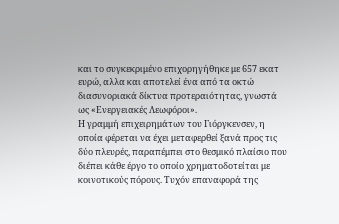και το συγκεκριμένο επιχορηγήθηκε με 657 εκατ ευρώ, αλλα και αποτελεί ένα από τα οκτώ διασυνοριακά δίκτυα προτεραιότητας, γνωστά ως «Ενεργειακές Λεωφόροι».
Η γραμμή επιχειρημάτων του Γιόργκενσεν, η οποία φέρεται να έχει μεταφερθεί ξανά προς τις δύο πλευρές, παραπέμπει στο θεσμικό πλαίσιο που διέπει κάθε έργο το οποίο χρηματοδοτείται με κοινοτικούς πόρους. Τυχόν επαναφορά της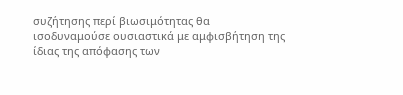συζήτησης περί βιωσιμότητας θα ισοδυναμούσε ουσιαστικά με αμφισβήτηση της ίδιας της απόφασης των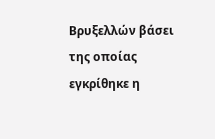Βρυξελλών βάσει της οποίας εγκρίθηκε η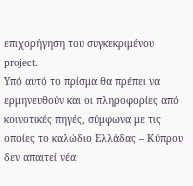επιχορήγηση του συγκεκριμένου project.
Υπό αυτό το πρίσμα θα πρέπει να ερμηνευθούν και οι πληροφορίες από κοινοτικές πηγές, σύμφωνα με τις οποίες το καλώδιο Ελλάδας – Κύπρου δεν απαιτεί νέα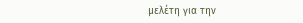μελέτη για την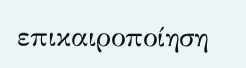επικαιροποίηση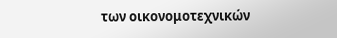των οικονομοτεχνικών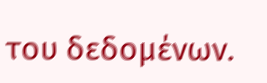του δεδομένων.